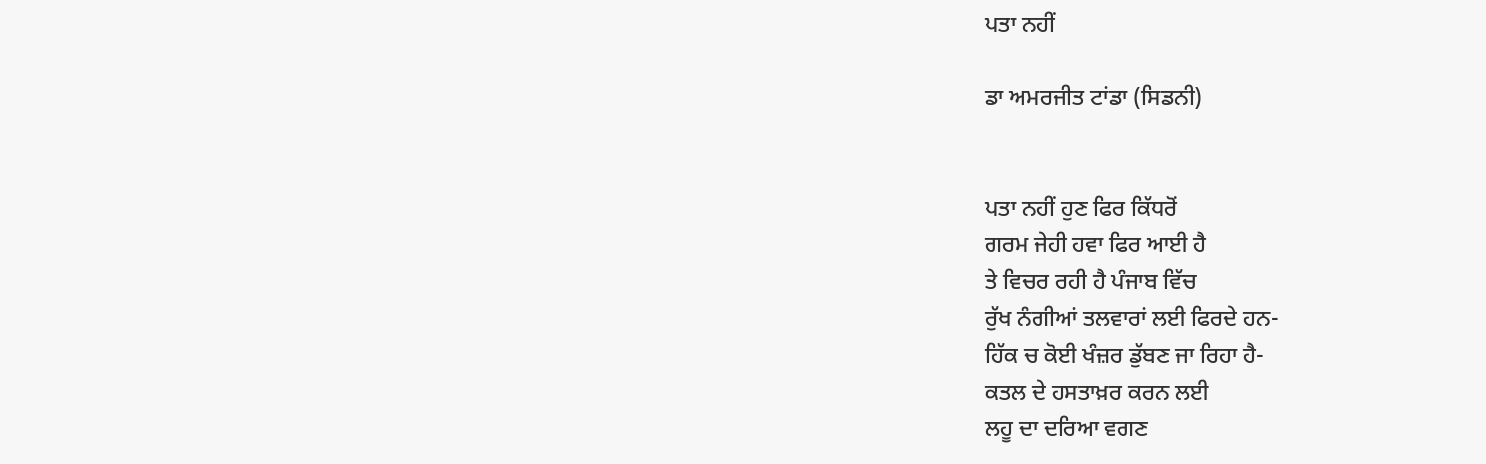ਪਤਾ ਨਹੀਂ

ਡਾ ਅਮਰਜੀਤ ਟਾਂਡਾ (ਸਿਡਨੀ)


ਪਤਾ ਨਹੀਂ ਹੁਣ ਫਿਰ ਕਿੱਧਰੋਂ
ਗਰਮ ਜੇਹੀ ਹਵਾ ਫਿਰ ਆਈ ਹੈ
ਤੇ ਵਿਚਰ ਰਹੀ ਹੈ ਪੰਜਾਬ ਵਿੱਚ
ਰੁੱਖ ਨੰਗੀਆਂ ਤਲਵਾਰਾਂ ਲਈ ਫਿਰਦੇ ਹਨ-
ਹਿੱਕ ਚ ਕੋਈ ਖੰਜ਼ਰ ਡੁੱਬਣ ਜਾ ਰਿਹਾ ਹੈ-
ਕਤਲ ਦੇ ਹਸਤਾਖ਼ਰ ਕਰਨ ਲਈ
ਲਹੂ ਦਾ ਦਰਿਆ ਵਗਣ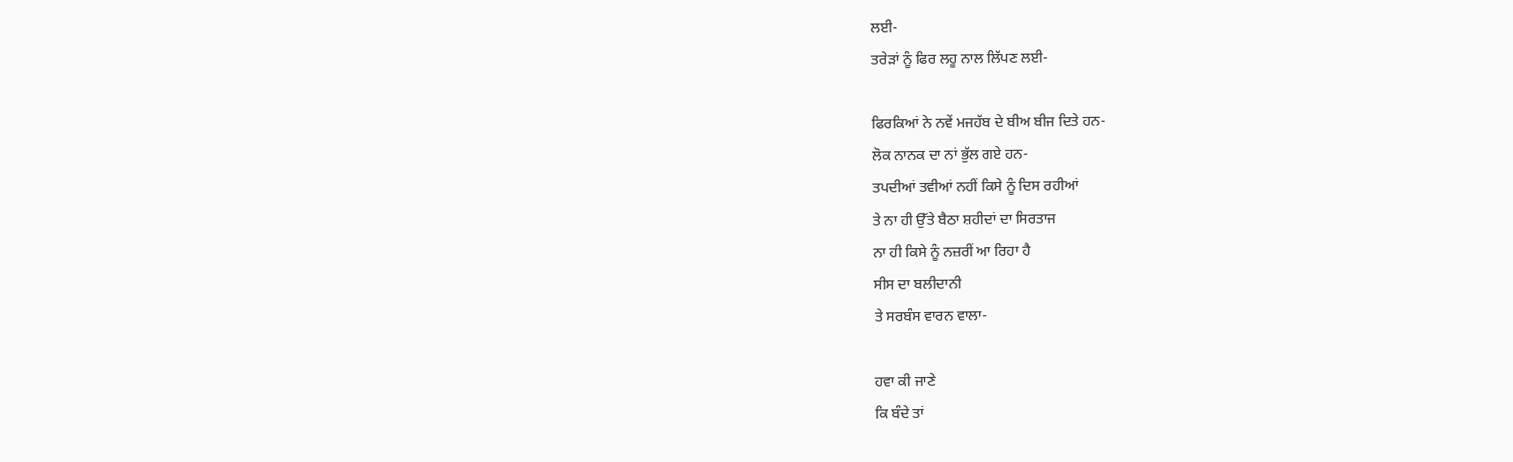ਲਈ-
ਤਰੇੜਾਂ ਨੂੰ ਫਿਰ ਲਹੂ ਨਾਲ ਲਿੱਪਣ ਲਈ-

ਫਿਰਕਿਆਂ ਨੇ ਨਵੇਂ ਮਜਹੱਬ ਦੇ ਬੀਅ ਬੀਜ ਦਿਤੇ ਹਨ-
ਲੋਕ ਨਾਨਕ ਦਾ ਨਾਂ ਭੁੱਲ ਗਏ ਹਨ-
ਤਪਦੀਆਂ ਤਵੀਆਂ ਨਹੀਂ ਕਿਸੇ ਨੂੰ ਦਿਸ ਰਹੀਆਂ
ਤੇ ਨਾ ਹੀ ਉੱਤੇ ਬੈਠਾ ਸ਼ਹੀਦਾਂ ਦਾ ਸਿਰਤਾਜ
ਨਾ ਹੀ ਕਿਸੇ ਨੂੰ ਨਜ਼ਰੀਂ ਆ ਰਿਹਾ ਹੈ
ਸੀਸ ਦਾ ਬਲੀਦਾਨੀ
ਤੇ ਸਰਬੰਸ ਵਾਰਨ ਵਾਲਾ-

ਹਵਾ ਕੀ ਜਾਣੇ
ਕਿ ਬੰਦੇ ਤਾਂ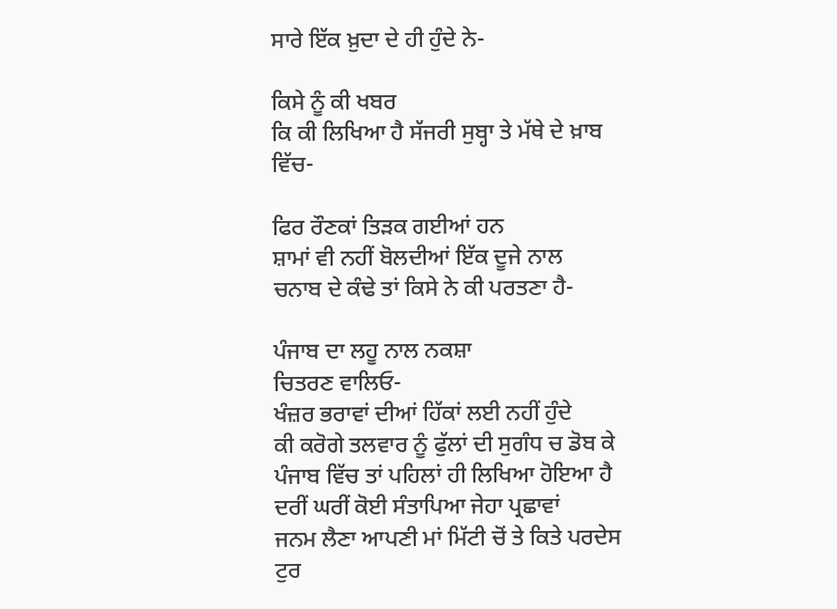ਸਾਰੇ ਇੱਕ ਖ਼ੁਦਾ ਦੇ ਹੀ ਹੁੰਦੇ ਨੇ-

ਕਿਸੇ ਨੂੰ ਕੀ ਖਬਰ
ਕਿ ਕੀ ਲਿਖਿਆ ਹੈ ਸੱਜਰੀ ਸੁਬ੍ਹਾ ਤੇ ਮੱਥੇ ਦੇ ਖ਼ਾਬ ਵਿੱਚ-

ਫਿਰ ਰੌਣਕਾਂ ਤਿੜਕ ਗਈਆਂ ਹਨ
ਸ਼ਾਮਾਂ ਵੀ ਨਹੀਂ ਬੋਲਦੀਆਂ ਇੱਕ ਦੂਜੇ ਨਾਲ
ਚਨਾਬ ਦੇ ਕੰਢੇ ਤਾਂ ਕਿਸੇ ਨੇ ਕੀ ਪਰਤਣਾ ਹੈ-

ਪੰਜਾਬ ਦਾ ਲਹੂ ਨਾਲ ਨਕਸ਼ਾ
ਚਿਤਰਣ ਵਾਲਿਓ-
ਖੰਜ਼ਰ ਭਰਾਵਾਂ ਦੀਆਂ ਹਿੱਕਾਂ ਲਈ ਨਹੀਂ ਹੁੰਦੇ
ਕੀ ਕਰੋਗੇ ਤਲਵਾਰ ਨੂੰ ਫੁੱਲਾਂ ਦੀ ਸੁਗੰਧ ਚ ਡੋਬ ਕੇ
ਪੰਜਾਬ ਵਿੱਚ ਤਾਂ ਪਹਿਲਾਂ ਹੀ ਲਿਖਿਆ ਹੋਇਆ ਹੈ
ਦਰੀਂ ਘਰੀਂ ਕੋਈ ਸੰਤਾਪਿਆ ਜੇਹਾ ਪ੍ਰਛਾਵਾਂ
ਜਨਮ ਲੈਣਾ ਆਪਣੀ ਮਾਂ ਮਿੱਟੀ ਚੋਂ ਤੇ ਕਿਤੇ ਪਰਦੇਸ ਟੁਰ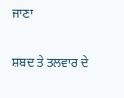ਜਾਣਾ

ਸ਼ਬਦ ਤੇ ਤਲਵਾਰ ਦੇ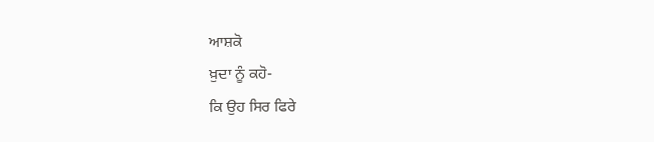ਆਸ਼ਕੋ
ਖ਼ੁਦਾ ਨੂੰ ਕਹੋ-
ਕਿ ਉਹ ਸਿਰ ਫਿਰੇ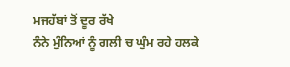ਮਜਹੱਬਾਂ ਤੋਂ ਦੂਰ ਰੱਖੇ
ਨੰਨੇ ਮੁੰਨਿਆਂ ਨੂੰ ਗਲੀ ਚ ਘੁੰਮ ਰਹੇ ਹਲਕੇ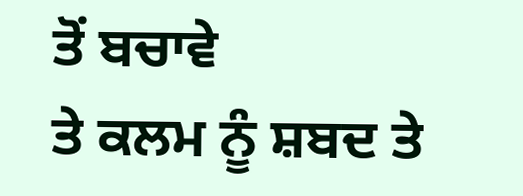ਤੋਂ ਬਚਾਵੇ
ਤੇ ਕਲਮ ਨੂੰ ਸ਼ਬਦ ਤੇ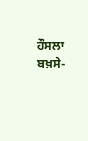ਹੌਸਲਾ ਬਖ਼ਸੇ-